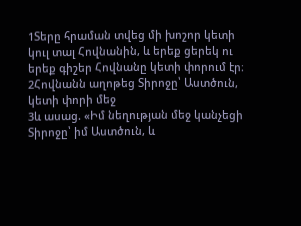1Տերը հրաման տվեց մի խոշոր կետի կուլ տալ Հովնանին, և երեք ցերեկ ու երեք գիշեր Հովնանը կետի փորում էր։
2Հովնանն աղոթեց Տիրոջը՝ Աստծուն, կետի փորի մեջ
3և ասաց. «Իմ նեղության մեջ կանչեցի Տիրոջը՝ իմ Աստծուն, և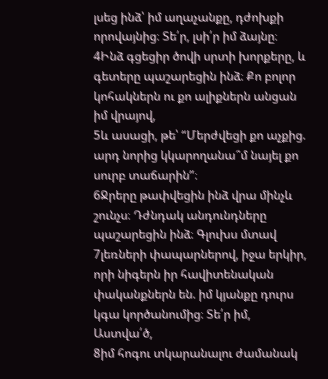լսեց ինձ՝ իմ աղաչանքը, դժոխքի որովայնից։ Տե՛ր, լսի՛ր իմ ձայնը։
4Ինձ գցեցիր ծովի սրտի խորքերը, և գետերը պաշարեցին ինձ։ Քո բոլոր կոհակներն ու քո ալիքներն անցան իմ վրայով,
5և ասացի, թե՝ “Մերժվեցի քո աչքից. արդ նորից կկարողանա՞մ նայել քո սուրբ տաճարին”։
6Ջրերը թափվեցին ինձ վրա մինչև շունչս։ Դժնդակ անդունդները պաշարեցին ինձ։ Գլուխս մտավ
7լեռների փապարներով, իջա երկիր, որի նիգերն իր հավիտենական փականքներն են. իմ կյանքը դուրս կգա կործանումից։ Տե՛ր իմ, Աստվա՛ծ,
8իմ հոգու տկարանալու ժամանակ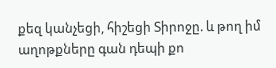քեզ կանչեցի, հիշեցի Տիրոջը. և թող իմ աղոթքները գան դեպի քո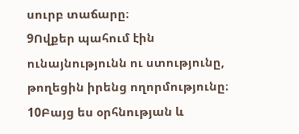սուրբ տաճարը։
9Ովքեր պահում էին ունայնությունն ու ստությունը, թողեցին իրենց ողորմությունը։
10Բայց ես օրհնության և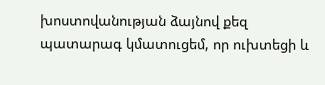խոստովանության ձայնով քեզ պատարագ կմատուցեմ, որ ուխտեցի և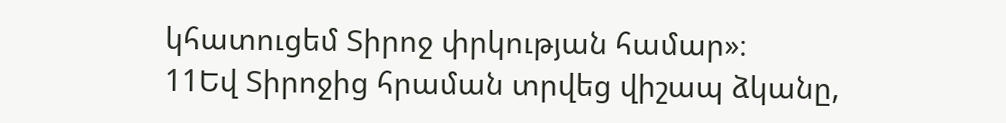կհատուցեմ Տիրոջ փրկության համար»։
11Եվ Տիրոջից հրաման տրվեց վիշապ ձկանը,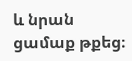և նրան ցամաք թքեց։